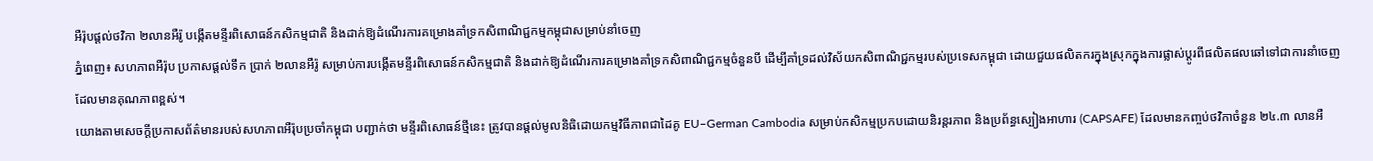អឺរ៉ុបផ្តល់ថវិកា ២លានអឺរ៉ូ បង្កើតមន្ទីរពិសោធន៍កសិកម្មជាតិ និងដាក់ឱ្យដំណើរការគម្រោងគាំទ្រកសិពាណិជ្ជកម្មកម្ពុជាសម្រាប់នាំចេញ
ភ្នំពេញ៖ សហភាពអឺរ៉ុប ប្រកាសផ្តល់ទឹក ប្រាក់ ២លានអឺរ៉ូ សម្រាប់ការបង្កើតមន្ទីរពិសោធន៍កសិកម្មជាតិ និងដាក់ឱ្យដំណើរការគម្រោងគាំទ្រកសិពាណិជ្ជកម្មចំនួនបី ដើម្បីគាំទ្រដល់វិស័យកសិពាណិជ្ជកម្មរបស់ប្រទេសកម្ពុជា ដោយជួយផលិតករក្នុងស្រុកក្នុងការផ្លាស់ប្តូរពីផលិតផលឆៅទៅជាការនាំចេញដែលមានគុណភាពខ្ពស់។
យោងតាមសេចក្តីប្រកាសព័ត៌មានរបស់សហភាពអឺរ៉ុបប្រចាំកម្ពុជា បញ្ជាក់ថា មន្ទីរពិសោធន៍ថ្មីនេះ ត្រូវបានផ្តល់មូលនិធិដោយកម្មវិធីភាពជាដៃគូ EU–German Cambodia សម្រាប់កសិកម្មប្រកបដោយនិរន្តរភាព និងប្រព័ន្ធស្បៀងអាហារ (CAPSAFE) ដែលមានកញ្ចប់ថវិកាចំនួន ២៤.៣ លានអឺ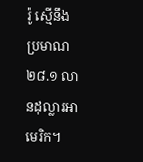រ៉ូ ស្មើនឹង ប្រមាណ ២៨.១ លានដុល្លារអាមេរិក។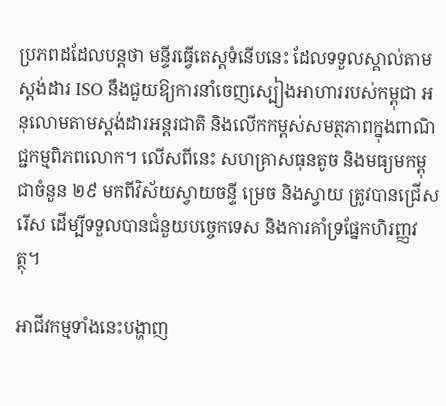ប្រភពដដែលបន្តថា មន្ទីរធ្វើតេស្តទំនើបនេះ ដែលទទួលស្គាល់តាមស្តង់ដារ ISO នឹងជួយឱ្យការនាំចេញស្បៀងអាហាររបស់កម្ពុជា អនុលោមតាមស្តង់ដារអន្តរជាតិ និងលើកកម្ពស់សមត្ថភាពក្នុងពាណិជ្ជកម្មពិភពលោក។ លើសពីនេះ សហគ្រាសធុនតូច និងមធ្យមកម្ពុជាចំនួន ២៩ មកពីវិស័យស្វាយចន្ទី ម្រេច និងស្វាយ ត្រូវបានជ្រើសរើស ដើម្បីទទួលបានជំនួយបច្ចេកទេស និងការគាំទ្រផ្នែកហិរញ្ញវត្ថុ។

អាជីវកម្មទាំងនេះបង្ហាញ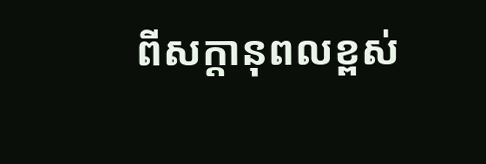ពីសក្តានុពលខ្ពស់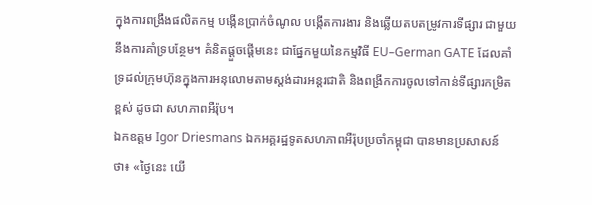ក្នុងការពង្រឹងផលិតកម្ម បង្កើនប្រាក់ចំណូល បង្កើតការងារ និងឆ្លើយតបតម្រូវការទីផ្សារ ជាមួយនឹងការគាំទ្របន្ថែម។ គំនិតផ្តួចផ្តើមនេះ ជាផ្នែកមួយនៃកម្មវិធី EU–German GATE ដែលគាំទ្រដល់ក្រុមហ៊ុនក្នុងការអនុលោមតាមស្តង់ដារអន្តរជាតិ និងពង្រីកការចូលទៅកាន់ទីផ្សារកម្រិតខ្ពស់ ដូចជា សហភាពអឺរ៉ុប។
ឯកឧត្តម Igor Driesmans ឯកអគ្គរដ្ឋទូតសហភាពអឺរ៉ុបប្រចាំកម្ពុជា បានមានប្រសាសន៍ថា៖ «ថ្ងៃនេះ យើ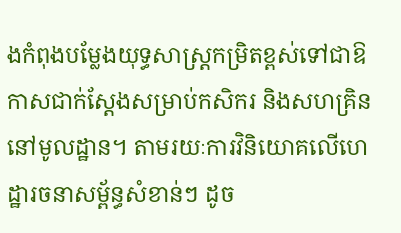ងកំពុងបម្លែងយុទ្ធសាស្ត្រកម្រិតខ្ពស់ទៅជាឱកាសជាក់ស្តែងសម្រាប់កសិករ និងសហគ្រិននៅមូលដ្ឋាន។ តាមរយៈការវិនិយោគលើហេដ្ឋារចនាសម្ព័ន្ធសំខាន់ៗ ដូច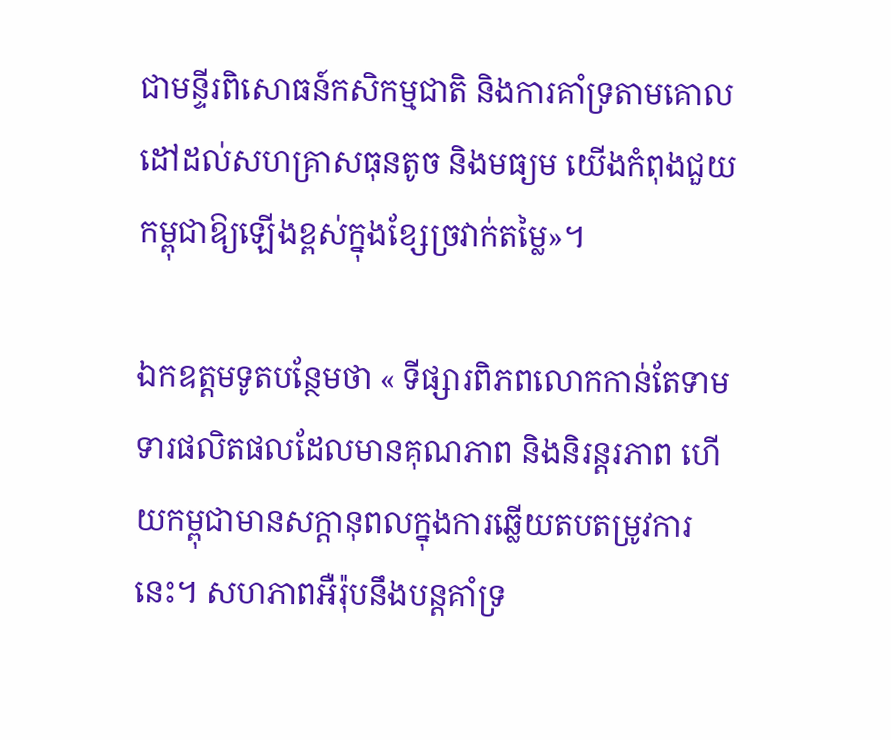ជាមន្ទីរពិសោធន៍កសិកម្មជាតិ និងការគាំទ្រតាមគោលដៅដល់សហគ្រាសធុនតូច និងមធ្យម យើងកំពុងជួយកម្ពុជាឱ្យឡើងខ្ពស់ក្នុងខ្សែច្រវាក់តម្លៃ»។

ឯកឧត្តមទូតបន្ថែមថា « ទីផ្សារពិភពលោកកាន់តែទាមទារផលិតផលដែលមានគុណភាព និងនិរន្តរភាព ហើយកម្ពុជាមានសក្តានុពលក្នុងការឆ្លើយតបតម្រូវការនេះ។ សហភាពអឺរ៉ុបនឹងបន្តគាំទ្រ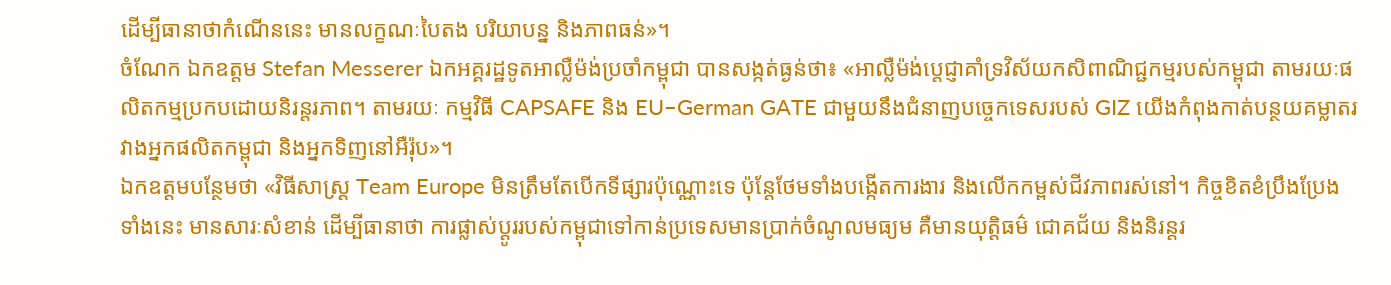ដើម្បីធានាថាកំណើននេះ មានលក្ខណៈបៃតង បរិយាបន្ន និងភាពធន់»។
ចំណែក ឯកឧត្តម Stefan Messerer ឯកអគ្គរដ្ឋទូតអាល្លឺម៉ង់ប្រចាំកម្ពុជា បានសង្កត់ធ្ងន់ថា៖ «អាល្លឺម៉ង់ប្តេជ្ញាគាំទ្រវិស័យកសិពាណិជ្ជកម្មរបស់កម្ពុជា តាមរយៈផលិតកម្មប្រកបដោយនិរន្តរភាព។ តាមរយៈ កម្មវិធី CAPSAFE និង EU–German GATE ជាមួយនឹងជំនាញបច្ចេកទេសរបស់ GIZ យើងកំពុងកាត់បន្ថយគម្លាតរវាងអ្នកផលិតកម្ពុជា និងអ្នកទិញនៅអឺរ៉ុប»។
ឯកឧត្តមបន្ថែមថា «វិធីសាស្ត្រ Team Europe មិនត្រឹមតែបើកទីផ្សារប៉ុណ្ណោះទេ ប៉ុន្តែថែមទាំងបង្កើតការងារ និងលើកកម្ពស់ជីវភាពរស់នៅ។ កិច្ចខិតខំប្រឹងប្រែងទាំងនេះ មានសារៈសំខាន់ ដើម្បីធានាថា ការផ្លាស់ប្តូររបស់កម្ពុជាទៅកាន់ប្រទេសមានប្រាក់ចំណូលមធ្យម គឺមានយុត្តិធម៌ ជោគជ័យ និងនិរន្តរ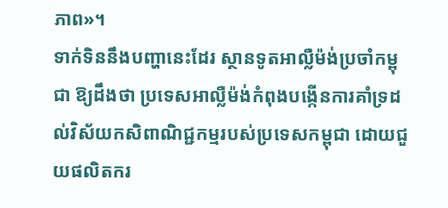ភាព»។
ទាក់ទិននឹងបញ្ហានេះដែរ ស្ថានទូតអាល្លឺម៉ង់ប្រចាំកម្ពុជា ឱ្យដឹងថា ប្រទេសអាល្លឺម៉ង់កំពុងបង្កើនការគាំទ្រដល់វិស័យកសិពាណិជ្ជកម្មរបស់ប្រទេសកម្ពុជា ដោយជួយផលិតករ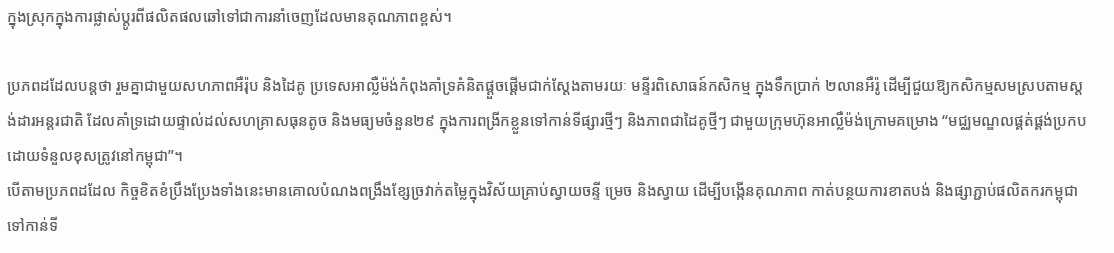ក្នុងស្រុកក្នុងការផ្លាស់ប្តូរពីផលិតផលឆៅទៅជាការនាំចេញដែលមានគុណភាពខ្ពស់។

ប្រភពដដែលបន្តថា រួមគ្នាជាមួយសហភាពអឺរ៉ុប និងដៃគូ ប្រទេសអាល្លឺម៉ង់កំពុងគាំទ្រគំនិតផ្តួចផ្តើមជាក់ស្តែងតាមរយៈ មន្ទីរពិសោធន៍កសិកម្ម ក្នុងទឹកប្រាក់ ២លានអឺរ៉ូ ដើម្បីជួយឱ្យកសិកម្មសមស្របតាមស្តង់ដារអន្តរជាតិ ដែលគាំទ្រដោយផ្ទាល់ដល់សហគ្រាសធុនតូច និងមធ្យមចំនួន២៩ ក្នុងការពង្រីកខ្លួនទៅកាន់ទីផ្សារថ្មីៗ និងភាពជាដៃគូថ្មីៗ ជាមួយក្រុមហ៊ុនអាល្លឺម៉ង់ក្រោមគម្រោង “មជ្ឈមណ្ឌលផ្គត់ផ្គង់ប្រកបដោយទំនួលខុសត្រូវនៅកម្ពុជា”។
បើតាមប្រភពដដែល កិច្ចខិតខំប្រឹងប្រែងទាំងនេះមានគោលបំណងពង្រឹងខ្សែច្រវាក់តម្លៃក្នុងវិស័យគ្រាប់ស្វាយចន្ទី ម្រេច និងស្វាយ ដើម្បីបង្កើនគុណភាព កាត់បន្ថយការខាតបង់ និងផ្សាភ្ជាប់ផលិតករកម្ពុជាទៅកាន់ទី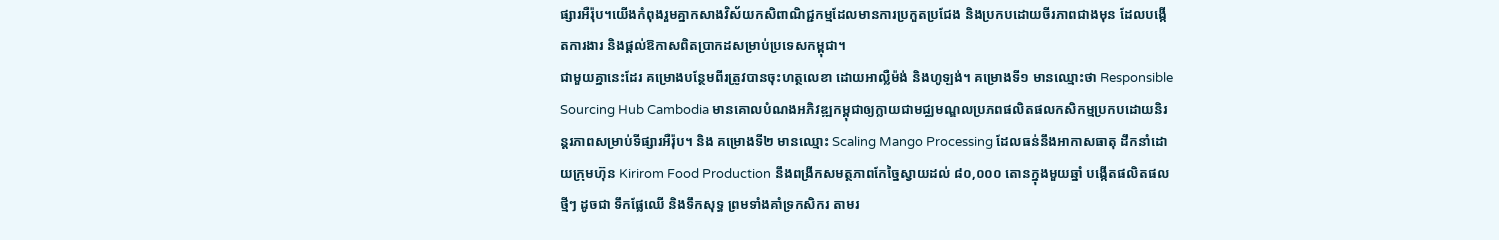ផ្សារអឺរ៉ុប។យើងកំពុងរួមគ្នាកសាងវិស័យកសិពាណិជ្ជកម្មដែលមានការប្រកួតប្រជែង និងប្រកបដោយចីរភាពជាងមុន ដែលបង្កើតការងារ និងផ្តល់ឱកាសពិតប្រាកដសម្រាប់ប្រទេសកម្ពុជា។
ជាមួយគ្នានេះដែរ គម្រោងបន្ថែមពីរត្រូវបានចុះហត្ថលេខា ដោយអាល្លឺម៉ង់ និងហូឡង់។ គម្រោងទី១ មានឈ្មោះថា Responsible Sourcing Hub Cambodia មានគោលបំណងអភិវឌ្ឍកម្ពុជាឲ្យក្លាយជាមជ្ឈមណ្ឌលប្រភពផលិតផលកសិកម្មប្រកបដោយនិរន្តរភាពសម្រាប់ទីផ្សារអឺរ៉ុប។ និង គម្រោងទី២ មានឈ្មោះ Scaling Mango Processing ដែលធន់នឹងអាកាសធាតុ ដឹកនាំដោយក្រុមហ៊ុន Kirirom Food Production នឹងពង្រីកសមត្ថភាពកែច្នៃស្វាយដល់ ៨០,០០០ តោនក្នុងមួយឆ្នាំ បង្កើតផលិតផលថ្មីៗ ដូចជា ទឹកផ្លែឈើ និងទឹកសុទ្ធ ព្រមទាំងគាំទ្រកសិករ តាមរ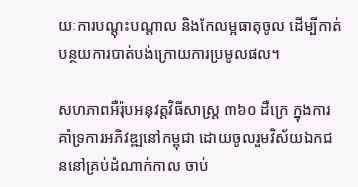យៈការបណ្តុះបណ្តាល និងកែលម្អធាតុចូល ដើម្បីកាត់បន្ថយការបាត់បង់ក្រោយការប្រមូលផល។

សហភាពអឺរ៉ុបអនុវត្តវិធីសាស្ត្រ ៣៦០ ដឺក្រេ ក្នុងការគាំទ្រការអភិវឌ្ឍនៅកម្ពុជា ដោយចូលរួមវិស័យឯកជននៅគ្រប់ដំណាក់កាល ចាប់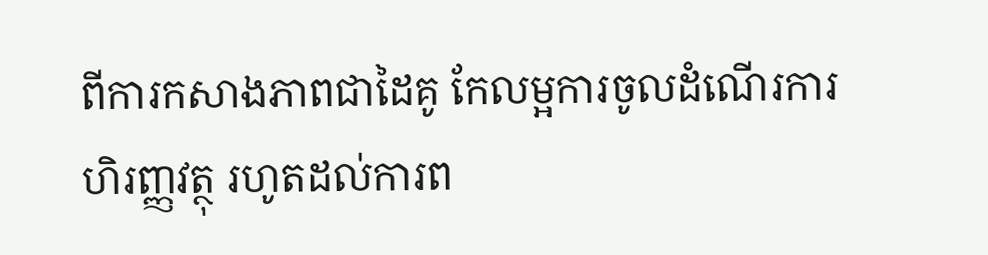ពីការកសាងភាពជាដៃគូ កែលម្អការចូលដំណើរការហិរញ្ញវត្ថុ រហូតដល់ការព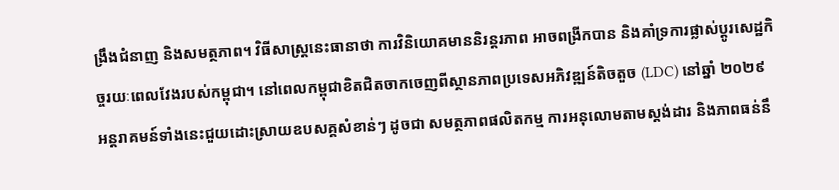ង្រឹងជំនាញ និងសមត្ថភាព។ វិធីសាស្ត្រនេះធានាថា ការវិនិយោគមាននិរន្តរភាព អាចពង្រីកបាន និងគាំទ្រការផ្លាស់ប្តូរសេដ្ឋកិច្ចរយៈពេលវែងរបស់កម្ពុជា។ នៅពេលកម្ពុជាខិតជិតចាកចេញពីស្ថានភាពប្រទេសអភិវឌ្ឍន៍តិចតួច (LDC) នៅឆ្នាំ ២០២៩ អន្តរាគមន៍ទាំងនេះជួយដោះស្រាយឧបសគ្គសំខាន់ៗ ដូចជា សមត្ថភាពផលិតកម្ម ការអនុលោមតាមស្តង់ដារ និងភាពធន់នឹ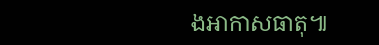ងអាកាសធាតុ៕